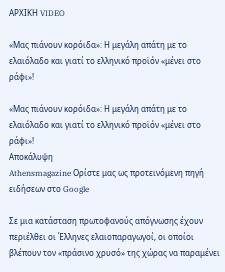ΑΡΧΙΚΗ VIDEO

«Μας πιάνουν κορόιδα»: Η μεγάλη απάτη με το ελαιόλαδο και γιατί το ελληνικό προϊόν «μένει στο ράφι»!

«Μας πιάνουν κορόιδα»: Η μεγάλη απάτη με το ελαιόλαδο και γιατί το ελληνικό προϊόν «μένει στο ράφι»!
Αποκάλυψη
Athensmagazine Ορίστε μας ως προτεινόμενη πηγή ειδήσεων στο Google

Σε μια κατάσταση πρωτοφανούς απόγνωσης έχουν περιέλθει οι Έλληνες ελαιοπαραγωγοί, οι οποίοι βλέπουν τον «πράσινο χρυσό» της χώρας να παραμένει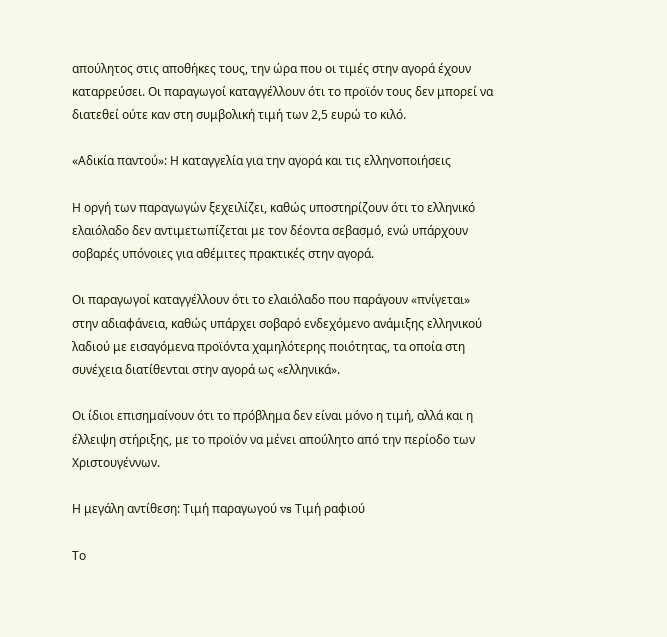απούλητος στις αποθήκες τους, την ώρα που οι τιμές στην αγορά έχουν καταρρεύσει. Οι παραγωγοί καταγγέλλουν ότι το προϊόν τους δεν μπορεί να διατεθεί ούτε καν στη συμβολική τιμή των 2,5 ευρώ το κιλό.

«Αδικία παντού»: Η καταγγελία για την αγορά και τις ελληνοποιήσεις

Η οργή των παραγωγών ξεχειλίζει, καθώς υποστηρίζουν ότι το ελληνικό ελαιόλαδο δεν αντιμετωπίζεται με τον δέοντα σεβασμό, ενώ υπάρχουν σοβαρές υπόνοιες για αθέμιτες πρακτικές στην αγορά.

Οι παραγωγοί καταγγέλλουν ότι το ελαιόλαδο που παράγουν «πνίγεται» στην αδιαφάνεια, καθώς υπάρχει σοβαρό ενδεχόμενο ανάμιξης ελληνικού λαδιού με εισαγόμενα προϊόντα χαμηλότερης ποιότητας, τα οποία στη συνέχεια διατίθενται στην αγορά ως «ελληνικά».

Οι ίδιοι επισημαίνουν ότι το πρόβλημα δεν είναι μόνο η τιμή, αλλά και η έλλειψη στήριξης, με το προϊόν να μένει απούλητο από την περίοδο των Χριστουγέννων.

Η μεγάλη αντίθεση: Τιμή παραγωγού vs Τιμή ραφιού

Το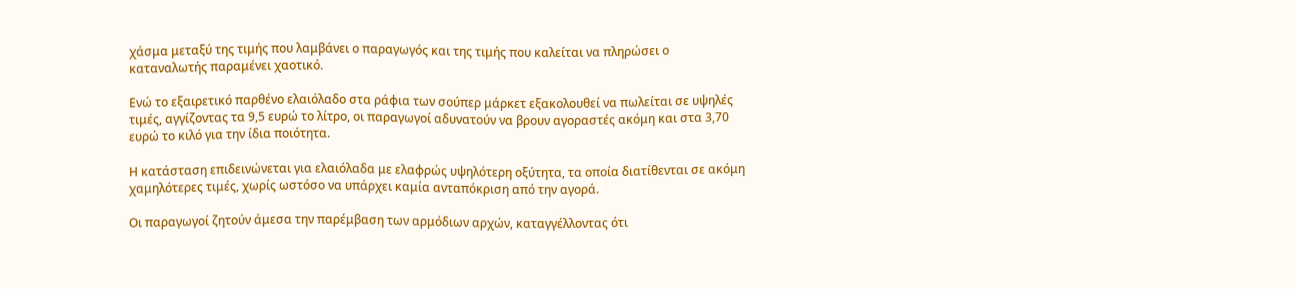χάσμα μεταξύ της τιμής που λαμβάνει ο παραγωγός και της τιμής που καλείται να πληρώσει ο καταναλωτής παραμένει χαοτικό.

Ενώ το εξαιρετικό παρθένο ελαιόλαδο στα ράφια των σούπερ μάρκετ εξακολουθεί να πωλείται σε υψηλές τιμές, αγγίζοντας τα 9,5 ευρώ το λίτρο, οι παραγωγοί αδυνατούν να βρουν αγοραστές ακόμη και στα 3,70 ευρώ το κιλό για την ίδια ποιότητα.

Η κατάσταση επιδεινώνεται για ελαιόλαδα με ελαφρώς υψηλότερη οξύτητα, τα οποία διατίθενται σε ακόμη χαμηλότερες τιμές, χωρίς ωστόσο να υπάρχει καμία ανταπόκριση από την αγορά.

Οι παραγωγοί ζητούν άμεσα την παρέμβαση των αρμόδιων αρχών, καταγγέλλοντας ότι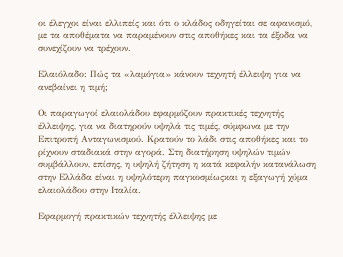οι έλεγχοι είναι ελλιπείς και ότι ο κλάδος οδηγείται σε αφανισμό, με τα αποθέματα να παραμένουν στις αποθήκες και τα έξοδα να συνεχίζουν να τρέχουν.

Ελαιόλαδο: Πώς τα «λαμόγια» κάνουν τεχνητή έλλειψη για να ανεβαίνει η τιμή;

Οι παραγωγοί ελαιολάδου εφαρμόζουν πρακτικές τεχνητής έλλειψης, για να διατηρούν υψηλά τις τιμές, σύμφωνα με την Επιτροπή Ανταγωνισμού. Κρατούν το λάδι στις αποθήκες και το ρίχνουν σταδιακά στην αγορά. Στη διατήρηση υψηλών τιμών συμβάλλουν, επίσης, η υψηλή ζήτηση η κατά κεφαλήν κατανάλωση στην Ελλάδα είναι η υψηλότερη παγκοσμίωςκαι η εξαγωγή χύμα ελαιολάδου στην Ιταλία.

Εφαρμογή πρακτικών τεχνητής έλλειψης με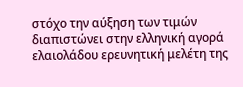στόχο την αύξηση των τιμών διαπιστώνει στην ελληνική αγορά ελαιολάδου ερευνητική μελέτη της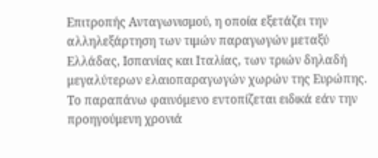Επιτροπής Ανταγωνισμού, η οποία εξετάζει την αλληλεξάρτηση των τιμών παραγωγών μεταξύ Ελλάδας, Ισπανίας και Ιταλίας, των τριών δηλαδή μεγαλύτερων ελαιοπαραγωγών χωρών της Ευρώπης. Το παραπάνω φαινόμενο εντοπίζεται ειδικά εάν την προηγούμενη χρονιά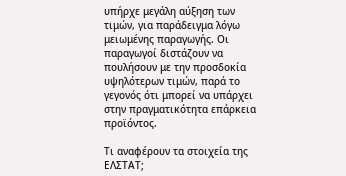υπήρχε μεγάλη αύξηση των τιμών, για παράδειγμα λόγω μειωμένης παραγωγής. Οι παραγωγοί διστάζουν να πουλήσουν με την προσδοκία υψηλότερων τιμών, παρά το γεγονός ότι μπορεί να υπάρχει στην πραγματικότητα επάρκεια προϊόντος.

Τι αναφέρουν τα στοιχεία της ΕΛΣΤΑΤ;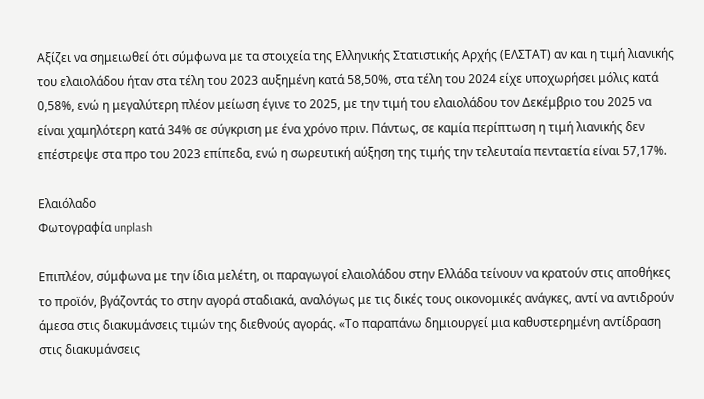Αξίζει να σημειωθεί ότι σύμφωνα με τα στοιχεία της Ελληνικής Στατιστικής Αρχής (ΕΛΣΤΑΤ) αν και η τιμή λιανικής του ελαιολάδου ήταν στα τέλη του 2023 αυξημένη κατά 58,50%, στα τέλη του 2024 είχε υποχωρήσει μόλις κατά 0,58%, ενώ η μεγαλύτερη πλέον μείωση έγινε το 2025, με την τιμή του ελαιολάδου τον Δεκέμβριο του 2025 να είναι χαμηλότερη κατά 34% σε σύγκριση με ένα χρόνο πριν. Πάντως, σε καμία περίπτωση η τιμή λιανικής δεν επέστρεψε στα προ του 2023 επίπεδα, ενώ η σωρευτική αύξηση της τιμής την τελευταία πενταετία είναι 57,17%.

Ελαιόλαδο
Φωτογραφία unplash

Επιπλέον, σύμφωνα με την ίδια μελέτη, οι παραγωγοί ελαιολάδου στην Ελλάδα τείνουν να κρατούν στις αποθήκες το προϊόν, βγάζοντάς το στην αγορά σταδιακά, αναλόγως με τις δικές τους οικονομικές ανάγκες, αντί να αντιδρούν άμεσα στις διακυμάνσεις τιμών της διεθνούς αγοράς. «Το παραπάνω δημιουργεί μια καθυστερημένη αντίδραση στις διακυμάνσεις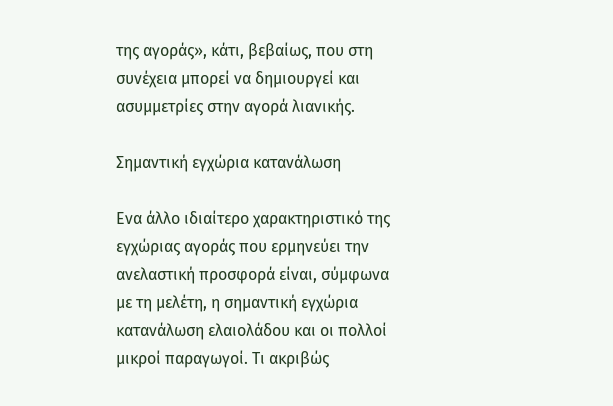της αγοράς», κάτι, βεβαίως, που στη συνέχεια μπορεί να δημιουργεί και ασυμμετρίες στην αγορά λιανικής.

Σημαντική εγχώρια κατανάλωση

Ενα άλλο ιδιαίτερο χαρακτηριστικό της εγχώριας αγοράς που ερμηνεύει την ανελαστική προσφορά είναι, σύμφωνα με τη μελέτη, η σημαντική εγχώρια κατανάλωση ελαιολάδου και οι πολλοί μικροί παραγωγοί. Τι ακριβώς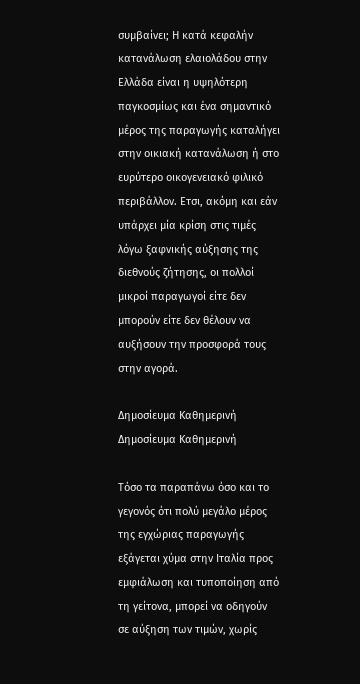συμβαίνει; Η κατά κεφαλήν κατανάλωση ελαιολάδου στην Ελλάδα είναι η υψηλότερη παγκοσμίως και ένα σημαντικό μέρος της παραγωγής καταλήγει στην οικιακή κατανάλωση ή στο ευρύτερο οικογενειακό φιλικό περιβάλλον. Ετσι, ακόμη και εάν υπάρχει μία κρίση στις τιμές λόγω ξαφνικής αύξησης της διεθνούς ζήτησης, οι πολλοί μικροί παραγωγοί είτε δεν μπορούν είτε δεν θέλουν να αυξήσουν την προσφορά τους στην αγορά.

Δημοσίευμα Καθημερινή
Δημοσίευμα Καθημερινή

Τόσο τα παραπάνω όσο και το γεγονός ότι πολύ μεγάλο μέρος της εγχώριας παραγωγής εξάγεται χύμα στην Ιταλία προς εμφιάλωση και τυποποίηση από τη γείτονα, μπορεί να οδηγούν σε αύξηση των τιμών, χωρίς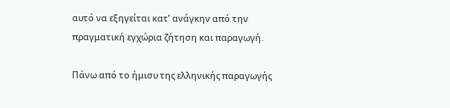αυτό να εξηγείται κατ’ ανάγκην από την πραγματική εγχώρια ζήτηση και παραγωγή.

Πάνω από το ήμισυ της ελληνικής παραγωγής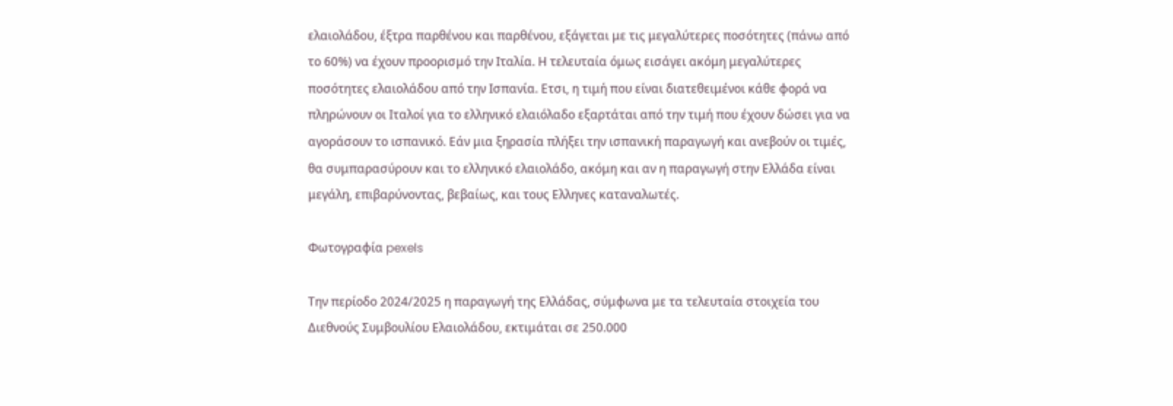ελαιολάδου, έξτρα παρθένου και παρθένου, εξάγεται με τις μεγαλύτερες ποσότητες (πάνω από το 60%) να έχουν προορισμό την Ιταλία. Η τελευταία όμως εισάγει ακόμη μεγαλύτερες ποσότητες ελαιολάδου από την Ισπανία. Ετσι, η τιμή που είναι διατεθειμένοι κάθε φορά να πληρώνουν οι Ιταλοί για το ελληνικό ελαιόλαδο εξαρτάται από την τιμή που έχουν δώσει για να αγοράσουν το ισπανικό. Εάν μια ξηρασία πλήξει την ισπανική παραγωγή και ανεβούν οι τιμές, θα συμπαρασύρουν και το ελληνικό ελαιολάδο, ακόμη και αν η παραγωγή στην Ελλάδα είναι μεγάλη, επιβαρύνοντας, βεβαίως, και τους Ελληνες καταναλωτές.

Φωτογραφία pexels

Την περίοδο 2024/2025 η παραγωγή της Ελλάδας, σύμφωνα με τα τελευταία στοιχεία του Διεθνούς Συμβουλίου Ελαιολάδου, εκτιμάται σε 250.000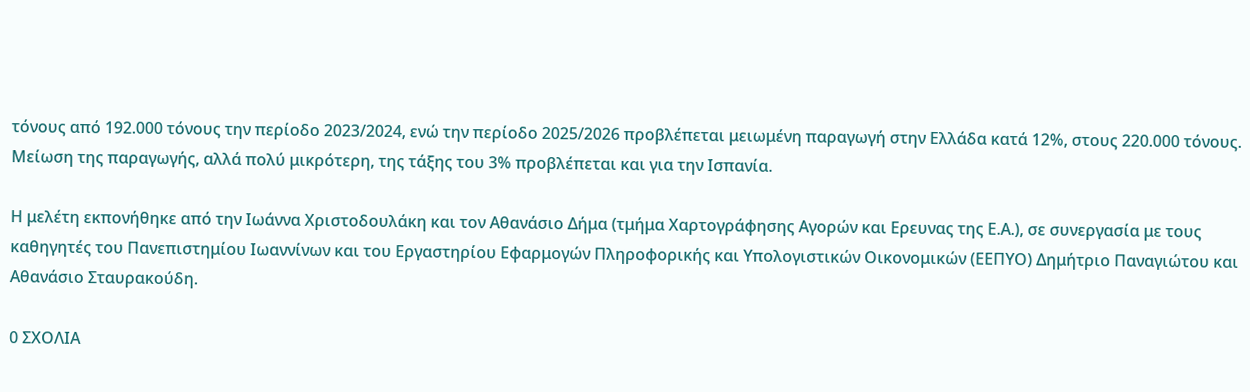τόνους από 192.000 τόνους την περίοδο 2023/2024, ενώ την περίοδο 2025/2026 προβλέπεται μειωμένη παραγωγή στην Ελλάδα κατά 12%, στους 220.000 τόνους. Μείωση της παραγωγής, αλλά πολύ μικρότερη, της τάξης του 3% προβλέπεται και για την Ισπανία.

Η μελέτη εκπονήθηκε από την Ιωάννα Χριστοδουλάκη και τον Αθανάσιο Δήμα (τμήμα Χαρτογράφησης Αγορών και Ερευνας της Ε.Α.), σε συνεργασία με τους καθηγητές του Πανεπιστημίου Ιωαννίνων και του Εργαστηρίου Εφαρμογών Πληροφορικής και Υπολογιστικών Οικονομικών (ΕΕΠΥΟ) Δημήτριο Παναγιώτου και Αθανάσιο Σταυρακούδη.

0 ΣΧΟΛΙΑ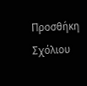Προσθήκη Σχόλιου